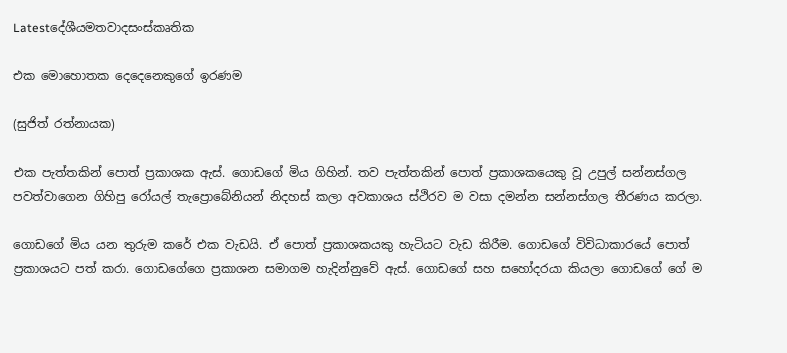Latestදේශීයමතවාදසංස්කෘතික

එක මොහොතක දෙදෙනෙකුගේ ඉරණම

(සුජිත් රත්නායක)

එක පැත්තකින් පොත් ප්‍රකාශක ඇස්. ගොඩගේ මිය ගිහින්. තව පැත්තකින් පොත් ප්‍රකාශකයෙකු වූ උපුල් සන්නස්ගල පවත්වාගෙන ගිහිපු රෝයල් තැප්‍රොබේනියන් නිදහස් කලා අවකාශය ස්ථිරව ම වසා දමන්න සන්නස්ගල තීරණය කරලා.

ගොඩගේ මිය යන තුරුම කරේ එක වැඩයි. ඒ පොත් ප්‍රකාශකයකු හැටියට වැඩ කිරීම. ගොඩගේ විවිධාකාරයේ පොත් ප්‍රකාශයට පත් කරා. ගොඩගේගෙ ප්‍රකාශන සමාගම හැදින්නුවේ ඇස්. ගොඩගේ සහ සහෝදරයා කියලා ගොඩගේ ගේ ම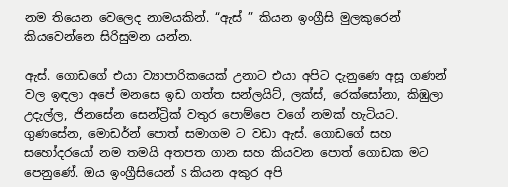නම තියෙන වෙලෙද නාමයකින්. “ඇස් ” කියන ඉංග්‍රීසි මුලකුරෙන් කියවෙන්නෙ සිරිසුමන යන්න.

ඇස්. ගොඩගේ එයා ව්‍යාපාරිකයෙක් උනාට එයා අපිට දැනුණෙ අසූ ගණන් වල ඉඳලා අපේ මනසෙ ඉඩ ගත්ත සන්ලයිට්, ලක්ස්, රෙක්සෝනා, කිඹුලා උදැල්ල, ජිනසේන සෙන්ට්‍රික් වතුර පොම්පෙ වගේ නමක් හැටියට. ගුණසේන, මොඩර්න් පොත් සමාගම ට වඩා ඇස්. ගොඩගේ සහ සහෝදරයෝ නම තමයි අතපත ගාන සහ කියවන පොත් ගොඩක මට පෙනුණේ. ඔය ඉංග්‍රීසියෙන් S කියන අකුර අපි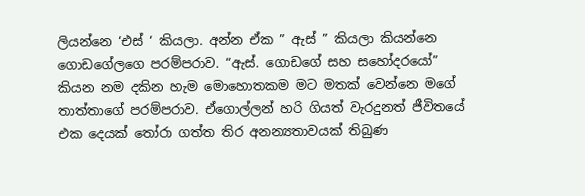ලියන්නෙ ‘එස් ‘ කියලා. අන්න ඒක ” ඇස් ” කියලා කියන්නෙ ගොඩගේලගෙ පරම්පරාව. “ඇස්. ගොඩගේ සහ සහෝදරයෝ” කියන නම දකින හැම මොහොතකම මට මතක් වෙන්නෙ මගේ තාත්තාගේ පරම්පරාව. ඒගොල්ලන් හරි ගියත් වැරදුනත් ජීවිතයේ එක දෙයක් තෝරා ගත්ත තිර අනන්‍යතාවයක් තිබුණ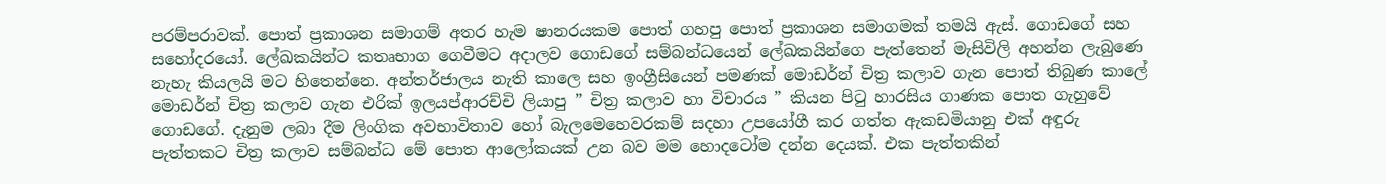පරම්පරාවක්. පොත් ප්‍රකාශන සමාගම් අතර හැම ෂානරයකම පොත් ගහපු පොත් ප්‍රකාශන සමාගමක් තමයි ඇස්. ගොඩගේ සහ සහෝදරයෝ. ලේඛකයින්ට කතෘභාග ගෙවීමට අදාලව ගොඩගේ සම්බන්ධයෙන් ලේඛකයින්ගෙ පැත්තෙන් මැසිවිලි අහන්න ලැබුණෙ නැහැ කියලයි මට හිතෙන්නෙ. අන්තර්ජාලය නැති කාලෙ සහ ඉංග්‍රීසියෙන් පමණක් මොඩර්න් චිත්‍ර කලාව ගැන පොත් තිබුණ කාලේ මොඩර්න් චිත්‍ර කලාව ගැන එරික් ඉලයප්ආරච්චි ලියාපු ” චිත්‍ර කලාව හා විචාරය ” කියන පිටු හාරසිය ගාණක පොත ගැහුවේ ගොඩගේ. දැනුම ලබා දීම ලිංගික අවභාවිතාව හෝ බැලමෙහෙවරකම් සදහා උපයෝගී කර ගත්ත ඇකඩමියානු එක් අඳුරු පැත්තකට චිත්‍ර කලාව සම්බන්ධ මේ පොත ආලෝකයක් උන බව මම හොදටෝම දන්න දෙයක්. එක පැත්තකින්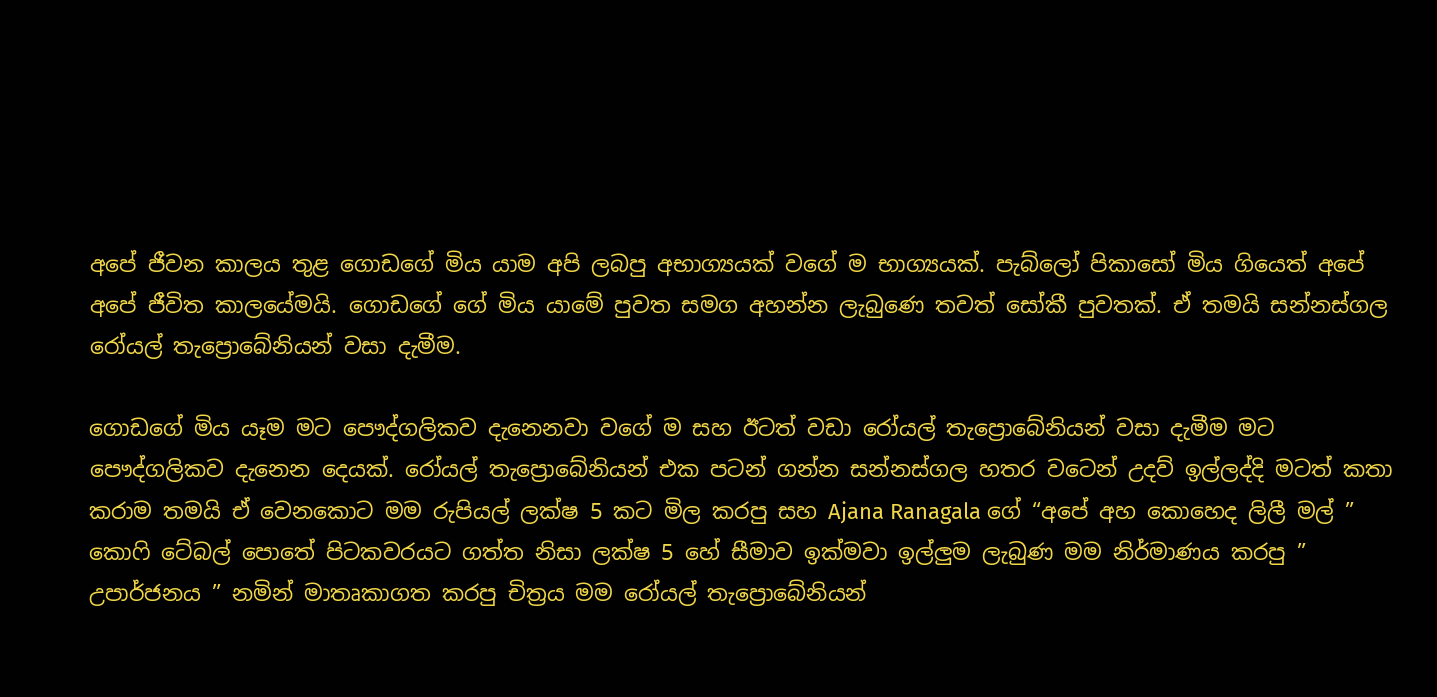අපේ ජීවන කාලය තුළ ගොඩගේ මිය යාම අපි ලබපු අභාග්‍යයක් වගේ ම භාග්‍යයක්. පැබ්ලෝ පිකාසෝ මිය ගියෙත් අපේ අපේ ජීවිත කාලයේමයි. ගොඩගේ ගේ මිය යාමේ පුවත සමග අහන්න ලැබුණෙ තවත් සෝකී පුවතක්. ඒ තමයි සන්නස්ගල රෝයල් තැප්‍රොබේනියන් වසා දැමීම.

ගොඩගේ මිය යෑම මට පෞද්ගලිකව දැනෙනවා වගේ ම සහ ඊටත් වඩා රෝයල් තැප්‍රොබේනියන් වසා දැමීම මට පෞද්ගලිකව දැනෙන දෙයක්. රෝයල් තැප්‍රොබේනියන් එක පටන් ගන්න සන්නස්ගල හතර වටෙන් උදව් ඉල්ලද්දි මටත් කතා කරාම තමයි ඒ වෙනකොට මම රුපියල් ලක්ෂ 5 කට මිල කරපු සහ Ajana Ranagala ගේ “අපේ අහ කොහෙද ලිලී මල් ” කොෆි ටේබල් පොතේ පිටකවරයට ගත්ත නිසා ලක්ෂ 5 හේ සීමාව ඉක්මවා ඉල්ලුම ලැබුණ මම නිර්මාණය කරපු ” උපාර්ජනය ” නමින් මාතෘකාගත කරපු චිත්‍රය මම රෝයල් තැප්‍රොබේනියන්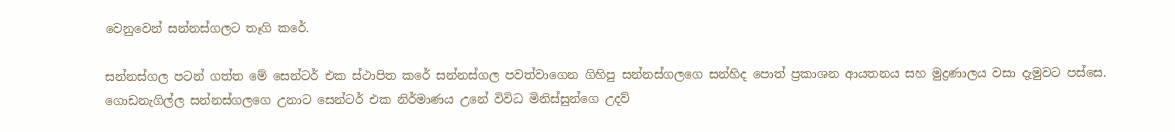වෙනුවෙන් සන්නස්ගලට තෑගි කරේ.

සන්නස්ගල පටන් ගත්ත මේ සෙන්ටර් එක ස්ථාපිත කරේ සන්නස්ගල පවත්වාගෙන ගිහිපු සන්නස්ගලගෙ සන්හිද පොත් ප්‍රකාශන ආයතනය සහ මුද්‍රණාලය වසා දැමුවට පස්සෙ. ගොඩනැගිල්ල සන්නස්ගලගෙ උනාට සෙන්ටර් එක නිර්මාණය උනේ විවිධ මිනිස්සුන්ගෙ උදව්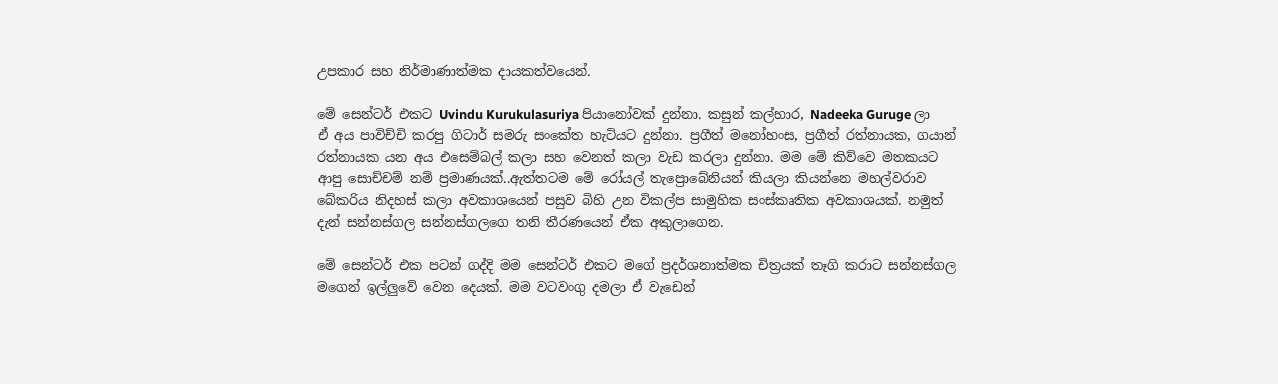උපකාර සහ නිර්මාණාත්මක දායකත්වයෙන්.

මේ සෙන්ටර් එකට Uvindu Kurukulasuriya පියානෝවක් දුන්නා. කසුන් කල්හාර, Nadeeka Guruge ලා ඒ අය පාවිච්චි කරපු ගිටාර් සමරු සංකේත හැටියට දුන්නා. ප්‍රගීත් මනෝහංස, ප්‍රගීත් රත්නායක, ගයාන් රත්නායක යන අය එසෙම්බල් කලා සහ වෙනත් කලා වැඩ කරලා දුන්නා. මම මේ කිව්වෙ මතකයට ආපු සොච්චම් නම් ප්‍රමාණයක්..ඇත්තටම මේ රෝයල් තැප්‍රොබේනියන් කියලා කියන්නෙ මහල්වරාව බේකරිය නිදහස් කලා අවකාශයෙන් පසුව බිහි උන විකල්ප සාමුහික සංස්කෘතික අවකාශයක්. නමුත් දැන් සන්නස්ගල සන්නස්ගලගෙ තනි තීරණයෙන් ඒක අකුලාගෙන.

මේ සෙන්ටර් එක පටන් ගද්දි මම සෙන්ටර් එකට මගේ ප්‍රදර්ශනාත්මක චිත්‍රයක් තෑගි කරාට සන්නස්ගල මගෙන් ඉල්ලුවේ වෙන දෙයක්. මම වටවංගු දමලා ඒ වැඩෙන්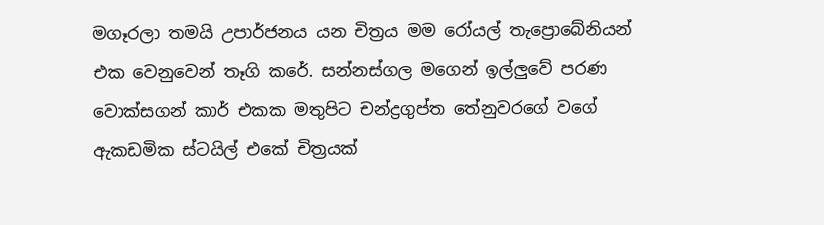මගෑරලා තමයි උපාර්ජනය යන චිත්‍රය මම රෝයල් තැප්‍රොබේනියන් එක වෙනුවෙන් තෑගි කරේ. සන්නස්ගල මගෙන් ඉල්ලුවේ පරණ වොක්සගන් කාර් එකක මතුපිට චන්ද්‍රගුප්ත තේනුවරගේ වගේ ඇකඩමික ස්ටයිල් එකේ චිත්‍රයක්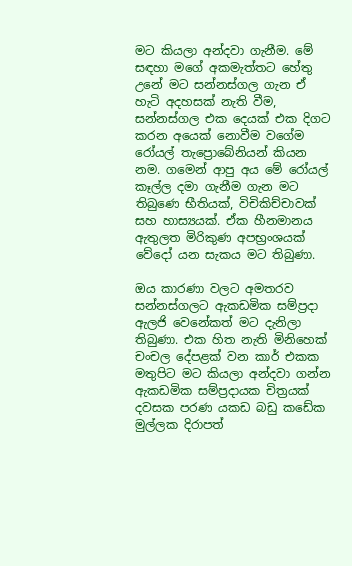මට කියලා අන්දවා ගැනීම. මේ සඳහා මගේ අකමැත්තට හේතු උනේ මට සන්නස්ගල ගැන ඒ හැටි අදහසක් නැති වීම, සන්නස්ගල එක දෙයක් එක දිගට කරන අයෙක් නොවීම වගේම රෝයල් තැප්‍රොබේනියන් කියන නම. ගමෙන් ආපු අය මේ රෝයල් කෑල්ල දමා ගැනීම ගැන මට තිබුණෙ භීතියක්, විචිකිච්චාවක් සහ හාස්‍යයක්. ඒක හීනමානය ඇතුලත මිරිකුණ අපභ්‍රංශයක් වේදෝ යන සැකය මට තිබුණා.

ඔය කාරණා වලට අමතරව සන්නස්ගලට ඇකඩමික සම්ප්‍රදා ඇලජි වෙනේකත් මට දැනිලා තිබුණා. එක හිත නැති මිනිහෙක් චංචල දේපළක් වන කාර් එකක මතුපිට මට කියලා අන්දවා ගන්න ඇකඩමික සම්ප්‍රදායක චිත්‍රයක් දවසක පරණ යකඩ බඩු කඩේක මුල්ලක දිරාපත්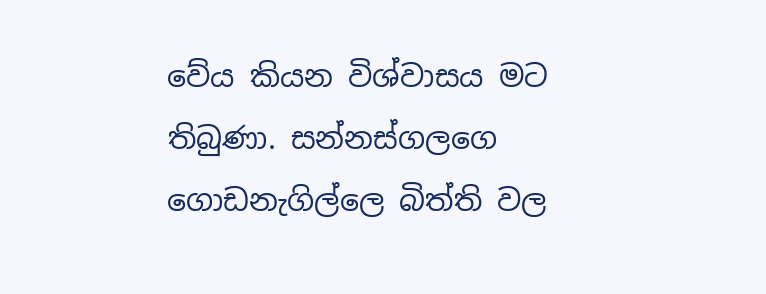වේය කියන විශ්වාසය මට තිබුණා. සන්නස්ගලගෙ ගොඩනැගිල්ලෙ බිත්ති වල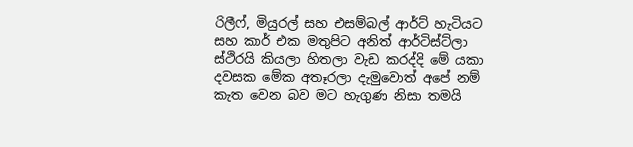රිලීෆ්, මියුරල් සහ එසම්බල් ආර්ට් හැටියට සහ කාර් එක මතුපිට අනිත් ආර්ටිස්ට්ලා ස්ථිරයි කියලා හිතලා වැඩ කරද්දි මේ යකා දවසක මේක අතෑරලා දැමුවොත් අපේ නම් කැත වෙන බව මට හැගුණ නිසා තමයි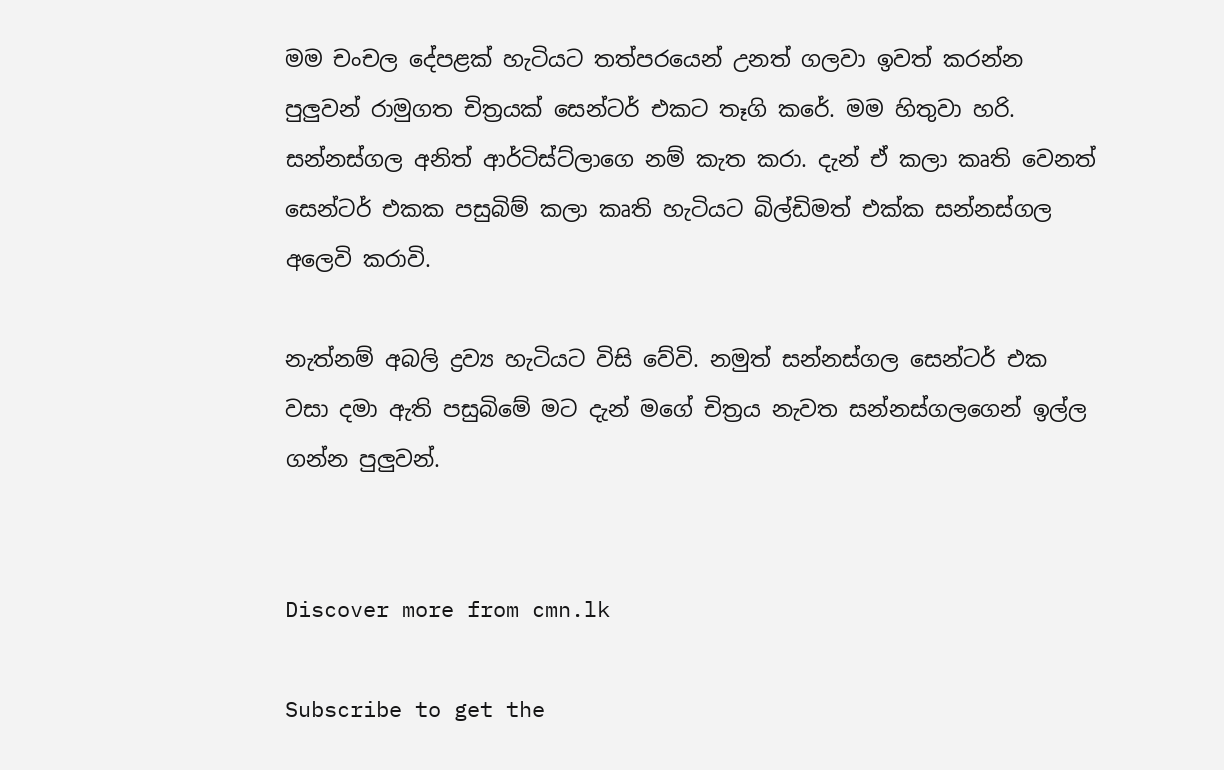මම චංචල දේපළක් හැටියට තත්පරයෙන් උනත් ගලවා ඉවත් කරන්න පුලුවන් රාමුගත චිත්‍රයක් සෙන්ටර් එකට තෑගි කරේ. මම හිතුවා හරි. සන්නස්ගල අනිත් ආර්ටිස්ට්ලාගෙ නම් කැත කරා. දැන් ඒ කලා කෘති වෙනත් සෙන්ටර් එකක පසුබිම් කලා කෘති හැටියට බිල්ඩිමත් එක්ක සන්නස්ගල අලෙවි කරාවි.

නැත්නම් අබලි ද්‍රව්‍ය හැටියට විසි වේවි. නමුත් සන්නස්ගල සෙන්ටර් එක වසා දමා ඇති පසුබිමේ මට දැන් මගේ චිත්‍රය නැවත සන්නස්ගලගෙන් ඉල්ල ගන්න පුලුවන්.


Discover more from cmn.lk

Subscribe to get the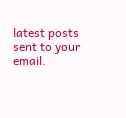latest posts sent to your email.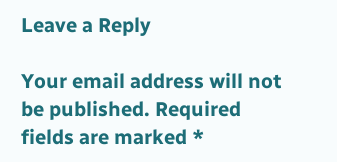Leave a Reply

Your email address will not be published. Required fields are marked *